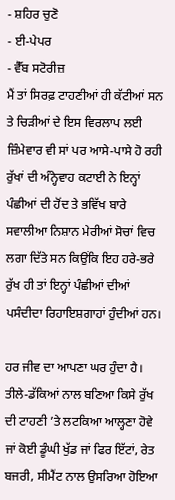- ਸ਼ਹਿਰ ਚੁਣੋ
- ਈ-ਪੇਪਰ
- ਵੈੱਬ ਸਟੋਰੀਜ਼
ਮੈਂ ਤਾਂ ਸਿਰਫ਼ ਟਾਹਣੀਆਂ ਹੀ ਕੱਟੀਆਂ ਸਨ ਤੇ ਚਿੜੀਆਂ ਦੇ ਇਸ ਵਿਰਲਾਪ ਲਈ ਜ਼ਿੰਮੇਵਾਰ ਵੀ ਸਾਂ ਪਰ ਆਸੇ-ਪਾਸੇ ਹੋ ਰਹੀ ਰੁੱਖਾਂ ਦੀ ਅੰਨ੍ਹੇਵਾਹ ਕਟਾਈ ਨੇ ਇਨ੍ਹਾਂ ਪੰਛੀਆਂ ਦੀ ਹੋਂਦ ਤੇ ਭਵਿੱਖ ਬਾਰੇ ਸਵਾਲੀਆ ਨਿਸ਼ਾਨ ਮੇਰੀਆਂ ਸੋਚਾਂ ਵਿਚ ਲਗਾ ਦਿੱਤੇ ਸਨ ਕਿਉਂਕਿ ਇਹ ਹਰੇ-ਭਰੇ ਰੁੱਖ ਹੀ ਤਾਂ ਇਨ੍ਹਾਂ ਪੰਛੀਆਂ ਦੀਆਂ ਪਸੰਦੀਦਾ ਰਿਹਾਇਸ਼ਗਾਹਾਂ ਹੁੰਦੀਆਂ ਹਨ।

ਹਰ ਜੀਵ ਦਾ ਆਪਣਾ ਘਰ ਹੁੰਦਾ ਹੈ। ਤੀਲੇ-ਡੱਕਿਆਂ ਨਾਲ ਬਣਿਆ ਕਿਸੇ ਰੁੱਖ ਦੀ ਟਾਹਣੀ ’ਤੇ ਲਟਕਿਆ ਆਲ੍ਹਣਾ ਹੋਵੇ ਜਾਂ ਕੋਈ ਡੂੰਘੀ ਖੁੱਡ ਜਾਂ ਫਿਰ ਇੱਟਾਂ, ਰੇਤ ਬਜਰੀ, ਸੀਮੈਂਟ ਨਾਲ ਉਸਰਿਆ ਹੋਇਆ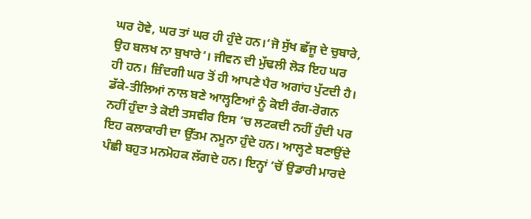ਘਰ ਹੋਵੇ, ਘਰ ਤਾਂ ਘਰ ਹੀ ਹੁੰਦੇ ਹਨ।‘ਜੋ ਸੁੱਖ ਛੱਜੂ ਦੇ ਚੁਬਾਰੇ, ਉਹ ਬਲਖ ਨਾ ਬੁਖਾਰੇ’। ਜੀਵਨ ਦੀ ਮੁੱਢਲੀ ਲੋੜ ਇਹ ਘਰ ਹੀ ਹਨ। ਜ਼ਿੰਦਗੀ ਘਰ ਤੋਂ ਹੀ ਆਪਣੇ ਪੈਰ ਅਗਾਂਹ ਪੁੱਟਦੀ ਹੈ।
ਡੱਕੇ-ਤੀਲਿਆਂ ਨਾਲ ਬਣੇ ਆਲ੍ਹਣਿਆਂ ਨੂੰ ਕੋਈ ਰੰਗ-ਰੋਗਨ ਨਹੀਂ ਹੁੰਦਾ ਤੇ ਕੋਈ ਤਸਵੀਰ ਇਸ ’ਚ ਲਟਕਦੀ ਨਹੀਂ ਹੁੰਦੀ ਪਰ ਇਹ ਕਲਾਕਾਰੀ ਦਾ ਉੱਤਮ ਨਮੂਨਾ ਹੁੰਦੇ ਹਨ। ਆਲ੍ਹਣੇ ਬਣਾਉਂਦੇ ਪੰਛੀ ਬਹੁਤ ਮਨਮੋਹਕ ਲੱਗਦੇ ਹਨ। ਇਨ੍ਹਾਂ ’ਚੋਂ ਉਡਾਰੀ ਮਾਰਦੇ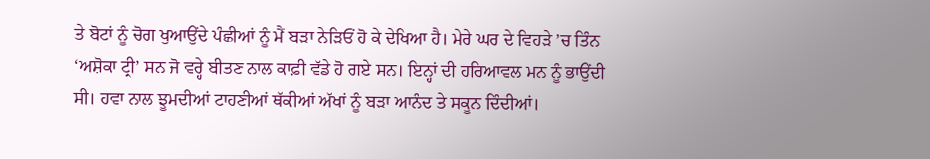ਤੇ ਬੋਟਾਂ ਨੂੰ ਚੋਗ ਖੁਆਉਂਦੇ ਪੰਛੀਆਂ ਨੂੰ ਮੈਂ ਬੜਾ ਨੇੜਿਓਂ ਹੋ ਕੇ ਦੇਖਿਆ ਹੈ। ਮੇਰੇ ਘਰ ਦੇ ਵਿਹੜੇ ’ਚ ਤਿੰਨ ‘ਅਸ਼ੋਕਾ ਟ੍ਰੀ’ ਸਨ ਜੋ ਵਰ੍ਹੇ ਬੀਤਣ ਨਾਲ ਕਾਫ਼ੀ ਵੱਡੇ ਹੋ ਗਏ ਸਨ। ਇਨ੍ਹਾਂ ਦੀ ਹਰਿਆਵਲ ਮਨ ਨੂੰ ਭਾਉਂਦੀ ਸੀ। ਹਵਾ ਨਾਲ ਝੂਮਦੀਆਂ ਟਾਹਣੀਆਂ ਥੱਕੀਆਂ ਅੱਖਾਂ ਨੂੰ ਬੜਾ ਆਨੰਦ ਤੇ ਸਕੂਨ ਦਿੰਦੀਆਂ।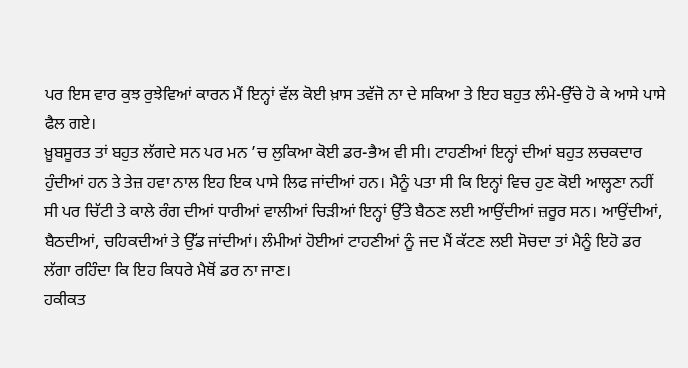ਪਰ ਇਸ ਵਾਰ ਕੁਝ ਰੁਝੇਵਿਆਂ ਕਾਰਨ ਮੈਂ ਇਨ੍ਹਾਂ ਵੱਲ ਕੋਈ ਖ਼ਾਸ ਤਵੱਜੋ ਨਾ ਦੇ ਸਕਿਆ ਤੇ ਇਹ ਬਹੁਤ ਲੰਮੇ-ਉੱਚੇ ਹੋ ਕੇ ਆਸੇ ਪਾਸੇ ਫੈਲ ਗਏ।
ਖ਼ੂਬਸੂਰਤ ਤਾਂ ਬਹੁਤ ਲੱਗਦੇ ਸਨ ਪਰ ਮਨ ’ਚ ਲੁਕਿਆ ਕੋਈ ਡਰ-ਭੈਅ ਵੀ ਸੀ। ਟਾਹਣੀਆਂ ਇਨ੍ਹਾਂ ਦੀਆਂ ਬਹੁਤ ਲਚਕਦਾਰ ਹੁੰਦੀਆਂ ਹਨ ਤੇ ਤੇਜ਼ ਹਵਾ ਨਾਲ ਇਹ ਇਕ ਪਾਸੇ ਲਿਫ ਜਾਂਦੀਆਂ ਹਨ। ਮੈਨੂੰ ਪਤਾ ਸੀ ਕਿ ਇਨ੍ਹਾਂ ਵਿਚ ਹੁਣ ਕੋਈ ਆਲ੍ਹਣਾ ਨਹੀਂ ਸੀ ਪਰ ਚਿੱਟੀ ਤੇ ਕਾਲੇ ਰੰਗ ਦੀਆਂ ਧਾਰੀਆਂ ਵਾਲੀਆਂ ਚਿੜੀਆਂ ਇਨ੍ਹਾਂ ਉੱਤੇ ਬੈਠਣ ਲਈ ਆਉਂਦੀਆਂ ਜ਼ਰੂਰ ਸਨ। ਆਉਂਦੀਆਂ, ਬੈਠਦੀਆਂ, ਚਹਿਕਦੀਆਂ ਤੇ ਉੱਡ ਜਾਂਦੀਆਂ। ਲੰਮੀਆਂ ਹੋਈਆਂ ਟਾਹਣੀਆਂ ਨੂੰ ਜਦ ਮੈਂ ਕੱਟਣ ਲਈ ਸੋਚਦਾ ਤਾਂ ਮੈਨੂੰ ਇਹੋ ਡਰ ਲੱਗਾ ਰਹਿੰਦਾ ਕਿ ਇਹ ਕਿਧਰੇ ਮੈਥੋਂ ਡਰ ਨਾ ਜਾਣ।
ਹਕੀਕਤ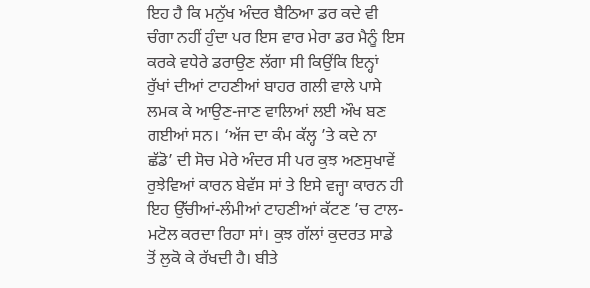ਇਹ ਹੈ ਕਿ ਮਨੁੱਖ ਅੰਦਰ ਬੈਠਿਆ ਡਰ ਕਦੇ ਵੀ ਚੰਗਾ ਨਹੀਂ ਹੁੰਦਾ ਪਰ ਇਸ ਵਾਰ ਮੇਰਾ ਡਰ ਮੈਨੂੰ ਇਸ ਕਰਕੇ ਵਧੇਰੇ ਡਰਾਉਣ ਲੱਗਾ ਸੀ ਕਿਉਂਕਿ ਇਨ੍ਹਾਂ ਰੁੱਖਾਂ ਦੀਆਂ ਟਾਹਣੀਆਂ ਬਾਹਰ ਗਲੀ ਵਾਲੇ ਪਾਸੇ ਲਮਕ ਕੇ ਆਉਣ-ਜਾਣ ਵਾਲਿਆਂ ਲਈ ਔਖ ਬਣ ਗਈਆਂ ਸਨ। ‘ਅੱਜ ਦਾ ਕੰਮ ਕੱਲ੍ਹ ’ਤੇ ਕਦੇ ਨਾ ਛੱਡੋ’ ਦੀ ਸੋਚ ਮੇਰੇ ਅੰਦਰ ਸੀ ਪਰ ਕੁਝ ਅਣਸੁਖਾਵੇਂ ਰੁਝੇਵਿਆਂ ਕਾਰਨ ਬੇਵੱਸ ਸਾਂ ਤੇ ਇਸੇ ਵਜ੍ਹਾ ਕਾਰਨ ਹੀ ਇਹ ਉੱਚੀਆਂ-ਲੰਮੀਆਂ ਟਾਹਣੀਆਂ ਕੱਟਣ ’ਚ ਟਾਲ-ਮਟੋਲ ਕਰਦਾ ਰਿਹਾ ਸਾਂ। ਕੁਝ ਗੱਲਾਂ ਕੁਦਰਤ ਸਾਡੇ ਤੋਂ ਲੁਕੋ ਕੇ ਰੱਖਦੀ ਹੈ। ਬੀਤੇ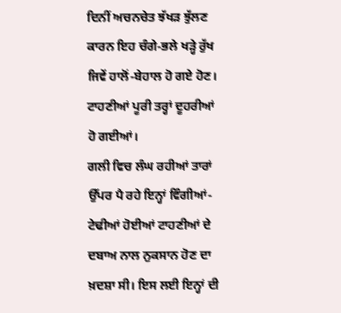ਦਿਨੀਂ ਅਚਨਚੇਤ ਝੱਖੜ ਝੁੱਲਣ ਕਾਰਨ ਇਹ ਚੰਗੇ-ਭਲੇ ਖੜ੍ਹੇ ਰੁੱਖ ਜਿਵੇਂ ਹਾਲੋਂ-ਬੇਹਾਲ ਹੋ ਗਏ ਹੋਣ। ਟਾਹਣੀਆਂ ਪੂਰੀ ਤਰ੍ਹਾਂ ਦੂਹਰੀਆਂ ਹੋ ਗਈਆਂ।
ਗਲੀ ਵਿਚ ਲੰਘ ਰਹੀਆਂ ਤਾਰਾਂ ਉੱਪਰ ਪੈ ਰਹੇ ਇਨ੍ਹਾਂ ਵਿੰਗੀਆਂ-ਟੇਢੀਆਂ ਹੋਈਆਂ ਟਾਹਣੀਆਂ ਦੇ ਦਬਾਅ ਨਾਲ ਨੁਕਸਾਨ ਹੋਣ ਦਾ ਖ਼ਦਸ਼ਾ ਸੀ। ਇਸ ਲਈ ਇਨ੍ਹਾਂ ਦੀ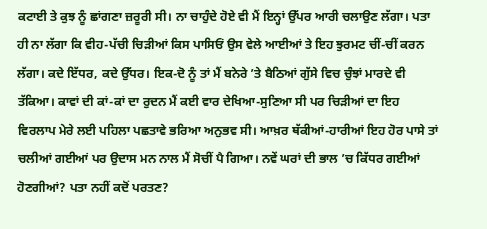ਕਟਾਈ ਤੇ ਕੁਝ ਨੂੰ ਛਾਂਗਣਾ ਜ਼ਰੂਰੀ ਸੀ। ਨਾ ਚਾਹੁੰਦੇ ਹੋਏ ਵੀ ਮੈਂ ਇਨ੍ਹਾਂ ਉੱਪਰ ਆਰੀ ਚਲਾਉਣ ਲੱਗਾ। ਪਤਾ ਹੀ ਨਾ ਲੱਗਾ ਕਿ ਵੀਹ-ਪੱਚੀ ਚਿੜੀਆਂ ਕਿਸ ਪਾਸਿਓਂ ਉਸ ਵੇਲੇ ਆਈਆਂ ਤੇ ਇਹ ਝੁਰਮਟ ਚੀਂ-ਚੀਂ ਕਰਨ ਲੱਗਾ। ਕਦੇ ਇੱਧਰ, ਕਦੇ ਉੱਧਰ। ਇਕ-ਦੋ ਨੂੰ ਤਾਂ ਮੈਂ ਬਨੇਰੇ ’ਤੇ ਬੈਠਿਆਂ ਗੁੱਸੇ ਵਿਚ ਚੁੰਝਾਂ ਮਾਰਦੇ ਵੀ ਤੱਕਿਆ। ਕਾਵਾਂ ਦੀ ਕਾਂ-ਕਾਂ ਦਾ ਰੁਦਨ ਮੈਂ ਕਈ ਵਾਰ ਦੇਖਿਆ-ਸੁਣਿਆ ਸੀ ਪਰ ਚਿੜੀਆਂ ਦਾ ਇਹ ਵਿਰਲਾਪ ਮੇਰੇ ਲਈ ਪਹਿਲਾ ਪਛਤਾਵੇ ਭਰਿਆ ਅਨੁਭਵ ਸੀ। ਆਖ਼ਰ ਥੱਕੀਆਂ-ਹਾਰੀਆਂ ਇਹ ਹੋਰ ਪਾਸੇ ਤਾਂ ਚਲੀਆਂ ਗਈਆਂ ਪਰ ਉਦਾਸ ਮਨ ਨਾਲ ਮੈਂ ਸੋਚੀਂ ਪੈ ਗਿਆ। ਨਵੇਂ ਘਰਾਂ ਦੀ ਭਾਲ ’ਚ ਕਿੱਧਰ ਗਈਆਂ ਹੋਣਗੀਆਂ? ਪਤਾ ਨਹੀਂ ਕਦੋਂ ਪਰਤਣ?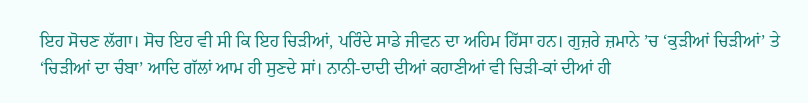ਇਹ ਸੋਚਣ ਲੱਗਾ। ਸੋਚ ਇਹ ਵੀ ਸੀ ਕਿ ਇਹ ਚਿੜੀਆਂ, ਪਰਿੰਦੇ ਸਾਡੇ ਜੀਵਨ ਦਾ ਅਹਿਮ ਹਿੱਸਾ ਹਨ। ਗੁਜ਼ਰੇ ਜ਼ਮਾਨੇ ’ਚ ‘ਕੁੜੀਆਂ ਚਿੜੀਆਂ’ ਤੇ ‘ਚਿੜੀਆਂ ਦਾ ਚੰਬਾ’ ਆਦਿ ਗੱਲਾਂ ਆਮ ਹੀ ਸੁਣਦੇ ਸਾਂ। ਨਾਨੀ-ਦਾਦੀ ਦੀਆਂ ਕਹਾਣੀਆਂ ਵੀ ਚਿੜੀ-ਕਾਂ ਦੀਆਂ ਹੀ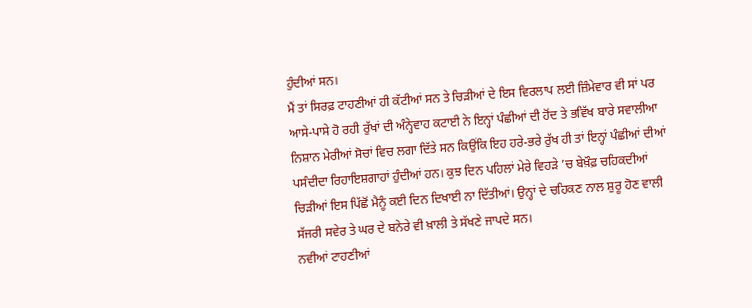ਹੁੰਦੀਆਂ ਸਨ।
ਮੈਂ ਤਾਂ ਸਿਰਫ਼ ਟਾਹਣੀਆਂ ਹੀ ਕੱਟੀਆਂ ਸਨ ਤੇ ਚਿੜੀਆਂ ਦੇ ਇਸ ਵਿਰਲਾਪ ਲਈ ਜ਼ਿੰਮੇਵਾਰ ਵੀ ਸਾਂ ਪਰ ਆਸੇ-ਪਾਸੇ ਹੋ ਰਹੀ ਰੁੱਖਾਂ ਦੀ ਅੰਨ੍ਹੇਵਾਹ ਕਟਾਈ ਨੇ ਇਨ੍ਹਾਂ ਪੰਛੀਆਂ ਦੀ ਹੋਂਦ ਤੇ ਭਵਿੱਖ ਬਾਰੇ ਸਵਾਲੀਆ ਨਿਸ਼ਾਨ ਮੇਰੀਆਂ ਸੋਚਾਂ ਵਿਚ ਲਗਾ ਦਿੱਤੇ ਸਨ ਕਿਉਂਕਿ ਇਹ ਹਰੇ-ਭਰੇ ਰੁੱਖ ਹੀ ਤਾਂ ਇਨ੍ਹਾਂ ਪੰਛੀਆਂ ਦੀਆਂ ਪਸੰਦੀਦਾ ਰਿਹਾਇਸ਼ਗਾਹਾਂ ਹੁੰਦੀਆਂ ਹਨ। ਕੁਝ ਦਿਨ ਪਹਿਲਾਂ ਮੇਰੇ ਵਿਹੜੇ ’ਚ ਬੇਖ਼ੌਫ਼ ਚਹਿਕਦੀਆਂ ਚਿੜੀਆਂ ਇਸ ਪਿੱਛੋਂ ਮੈਨੂੰ ਕਈ ਦਿਨ ਦਿਖਾਈ ਨਾ ਦਿੱਤੀਆਂ। ਉਨ੍ਹਾਂ ਦੇ ਚਹਿਕਣ ਨਾਲ ਸ਼ੁਰੂ ਹੋਣ ਵਾਲੀ ਸੱਜਰੀ ਸਵੇਰ ਤੇ ਘਰ ਦੇ ਬਨੇਰੇ ਵੀ ਖ਼ਾਲੀ ਤੇ ਸੱਖਣੇ ਜਾਪਦੇ ਸਨ।
ਨਵੀਆਂ ਟਾਹਣੀਆਂ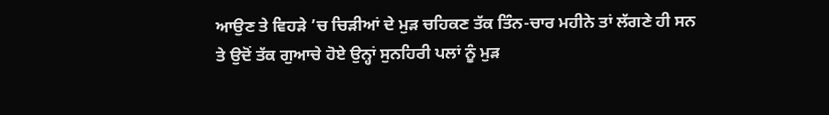ਆਉਣ ਤੇ ਵਿਹੜੇ ’ਚ ਚਿੜੀਆਂ ਦੇ ਮੁੜ ਚਹਿਕਣ ਤੱਕ ਤਿੰਨ-ਚਾਰ ਮਹੀਨੇ ਤਾਂ ਲੱਗਣੇ ਹੀ ਸਨ ਤੇ ਉਦੋਂ ਤੱਕ ਗੁਆਚੇ ਹੋਏ ਉਨ੍ਹਾਂ ਸੁਨਹਿਰੀ ਪਲਾਂ ਨੂੰ ਮੁੜ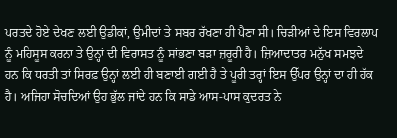ਪਰਤਦੇ ਹੋਏ ਦੇਖਣ ਲਈ ਉਡੀਕਾਂ, ਉਮੀਦਾਂ ਤੇ ਸਬਰ ਰੱਖਣਾ ਹੀ ਪੈਣਾ ਸੀ। ਚਿੜੀਆਂ ਦੇ ਇਸ ਵਿਰਲਾਪ ਨੂੰ ਮਹਿਸੂਸ ਕਰਨਾ ਤੇ ਉਨ੍ਹਾਂ ਦੀ ਵਿਰਾਸਤ ਨੂੰ ਸਾਂਭਣਾ ਬੜਾ ਜ਼ਰੂਰੀ ਹੈ। ਜ਼ਿਆਦਾਤਰ ਮਨੁੱਖ ਸਮਝਦੇ ਹਨ ਕਿ ਧਰਤੀ ਤਾਂ ਸਿਰਫ਼ ਉਨ੍ਹਾਂ ਲਈ ਹੀ ਬਣਾਈ ਗਈ ਹੈ ਤੇ ਪੂਰੀ ਤਰ੍ਹਾਂ ਇਸ ਉੱਪਰ ਉਨ੍ਹਾਂ ਦਾ ਹੀ ਹੱਕ ਹੈ। ਅਜਿਹਾ ਸੋਚਦਿਆਂ ਉਹ ਭੁੱਲ ਜਾਂਦੇ ਹਨ ਕਿ ਸਾਡੇ ਆਸ-ਪਾਸ ਕੁਦਰਤ ਨੇ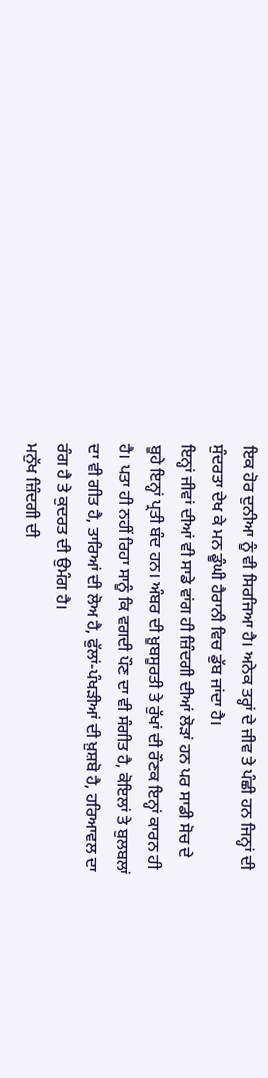ਇਕ ਹੋਰ ਦੁਨੀਆ ਨੂੰ ਵੀ ਸਿਰਜਿਆ ਹੈ। ਅਨੇਕ ਤਰ੍ਹਾਂ ਦੇ ਜੀਵ ਤੇ ਪੰਛੀ ਹਨ ਜਿਨ੍ਹਾਂ ਦੀ ਸੁੰਦਰਤਾ ਦੇਖ ਕੇ ਮਨ ਡੂੰਘੀ ਹੈਰਾਨੀ ਵਿਚ ਡੁੱਬ ਜਾਂਦਾ ਹੈ।
ਇਨ੍ਹਾਂ ਜੀਵਾਂ ਦੀਆਂ ਵੀ ਸਾਡੇ ਵਾਂਗ ਹੀ ਜ਼ਿੰਦਗੀ ਦੀਆਂ ਲੋੜਾਂ ਹਨ ਪਰ ਸਾਡੀ ਸੋਚ ਦੇ ਬੂਹੇ ਇਨ੍ਹਾਂ ਪ੍ਰਤੀ ਬੰਦ ਹਨ। ਅੰਬਰ ਦੀ ਖ਼ੂਬਸੂਰਤੀ ਤੇ ਰੁੱਖਾਂ ਦੀ ਰੌਣਕ ਇਨ੍ਹਾਂ ਕਾਰਨ ਹੀ ਹੈ। ਪਤਾ ਹੀ ਨਹੀਂ ਰਿਹਾ ਸਾਨੂੰ ਕਿ ਵਗਦੀ ਪੌਣ ਦਾ ਵੀ ਸੰਗੀਤ ਹੈ, ਕੋਇਲਾਂ ਤੇ ਬੁਲਬਲਾਂ ਦਾ ਵੀ ਗੀਤ ਹੈ, ਤਾਰਿਆਂ ਦੀ ਲੋਅ ਹੈ, ਫੁੱਲਾਂ-ਪੰਖੜੀਆਂ ਦੀ ਖ਼ੁਸ਼ਬੋ ਹੈ, ਹਰਿਆਵਲ ਦਾ ਰੰਗ ਹੈ ਤੇ ਕੁਦਰਤ ਦੀ ਉਮੰਗ ਹੈ।
ਮਨੁੱਖ ਜ਼ਿੰਦਗੀ ਦੀ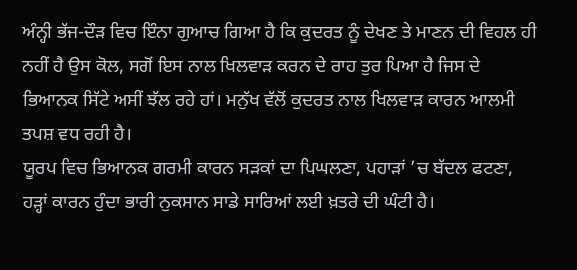ਅੰਨ੍ਹੀ ਭੱਜ-ਦੌੜ ਵਿਚ ਇੰਨਾ ਗੁਆਚ ਗਿਆ ਹੈ ਕਿ ਕੁਦਰਤ ਨੂੰ ਦੇਖਣ ਤੇ ਮਾਣਨ ਦੀ ਵਿਹਲ ਹੀ ਨਹੀਂ ਹੈ ਉਸ ਕੋਲ, ਸਗੋਂ ਇਸ ਨਾਲ ਖਿਲਵਾੜ ਕਰਨ ਦੇ ਰਾਹ ਤੁਰ ਪਿਆ ਹੈ ਜਿਸ ਦੇ ਭਿਆਨਕ ਸਿੱਟੇ ਅਸੀਂ ਝੱਲ ਰਹੇ ਹਾਂ। ਮਨੁੱਖ ਵੱਲੋਂ ਕੁਦਰਤ ਨਾਲ ਖਿਲਵਾੜ ਕਾਰਨ ਆਲਮੀ ਤਪਸ਼ ਵਧ ਰਹੀ ਹੈ।
ਯੂਰਪ ਵਿਚ ਭਿਆਨਕ ਗਰਮੀ ਕਾਰਨ ਸੜਕਾਂ ਦਾ ਪਿਘਲਣਾ, ਪਹਾੜਾਂ ’ਚ ਬੱਦਲ ਫਟਣਾ, ਹੜ੍ਹਾਂ ਕਾਰਨ ਹੁੰਦਾ ਭਾਰੀ ਨੁਕਸਾਨ ਸਾਡੇ ਸਾਰਿਆਂ ਲਈ ਖ਼ਤਰੇ ਦੀ ਘੰਟੀ ਹੈ।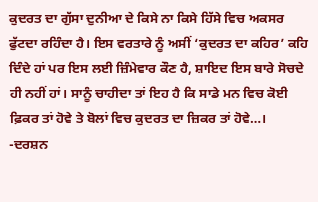ਕੁਦਰਤ ਦਾ ਗੁੱਸਾ ਦੁਨੀਆ ਦੇ ਕਿਸੇ ਨਾ ਕਿਸੇ ਹਿੱਸੇ ਵਿਚ ਅਕਸਰ ਫੁੱਟਦਾ ਰਹਿੰਦਾ ਹੈ। ਇਸ ਵਰਤਾਰੇ ਨੂੰ ਅਸੀਂ ‘ਕੁਦਰਤ ਦਾ ਕਹਿਰ’ ਕਹਿ ਦਿੰਦੇ ਹਾਂ ਪਰ ਇਸ ਲਈ ਜ਼ਿੰਮੇਵਾਰ ਕੌਣ ਹੈ, ਸ਼ਾਇਦ ਇਸ ਬਾਰੇ ਸੋਚਦੇ ਹੀ ਨਹੀਂ ਹਾਂ। ਸਾਨੂੰ ਚਾਹੀਦਾ ਤਾਂ ਇਹ ਹੈ ਕਿ ਸਾਡੇ ਮਨ ਵਿਚ ਕੋਈ ਫ਼ਿਕਰ ਤਾਂ ਹੋਵੇ ਤੇ ਬੋਲਾਂ ਵਿਚ ਕੁਦਰਤ ਦਾ ਜ਼ਿਕਰ ਤਾਂ ਹੋਵੇ…।
-ਦਰਸ਼ਨ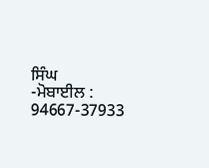ਸਿੰਘ
-ਮੋਬਾਈਲ : 94667-37933